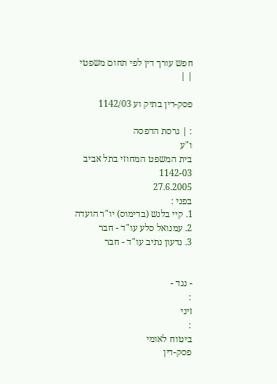חפש עורך דין לפי תחום משפטי
| |

פסק-דין בתיק וע 1142/03

: | גרסת הדפסה
ו"ע
בית המשפט המחוזי בתל אביב
1142-03
27.6.2005
בפני :
1. קיי בלנש (בדימוס) יו"ר הועדה
2. עמנואל סלע עו"ד - חבר
3. גדעון נתיב עו"ד - חבר


- נגד -
:
זיני
:
ביטוח לאומי
פסק-דין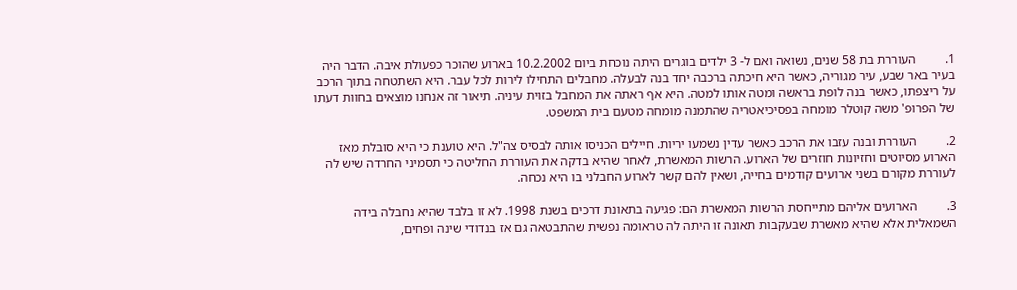1.         העוררת בת 58 שנים, נשואה ואם ל- 3 ילדים בוגרים היתה נוכחת ביום 10.2.2002 בארוע שהוכר כפעולת איבה. הדבר היה בעיר באר שבע, עיר מגוריה, כאשר היא חיכתה ברכבה יחד בנה לבעלה. מחבלים התחילו לירות לכל עבר. היא השתטחה בתוך הרכב על ריצפתו, כאשר בנה לופת בראשה ומטה אותו למטה. היא אף ראתה את המחבל בזוית עיניה. תיאור זה אנחנו מוצאים בחוות דעתו של הפרופ' משה קוטלר מומחה בפסיכיאטריה שהתמנה מומחה מטעם בית המשפט.

2.         העוררת ובנה עזבו את הרכב כאשר עדין נשמעו יריות. חיילים הכניסו אותה לבסיס צה"ל. היא טוענת כי היא סובלת מאז הארוע מסיוטים וחזיונות חוזרים של הארוע. הרשות המאשרת, לאחר שהיא בדקה את העוררת החליטה כי תסמיני החרדה שיש לה לעוררת מקורם בשני ארועים קודמים בחייה, ושאין להם קשר לארוע החבלני בו היא נכחה.

3.         הארועים אליהם מתייחסת הרשות המאשרת הם: פגיעה בתאונת דרכים בשנת 1998. לא זו בלבד שהיא נחבלה בידה השמאלית אלא שהיא מאשרת שבעקבות תאונה זו היתה לה טראומה נפשית שהתבטאה גם אז בנדודי שינה ופחים,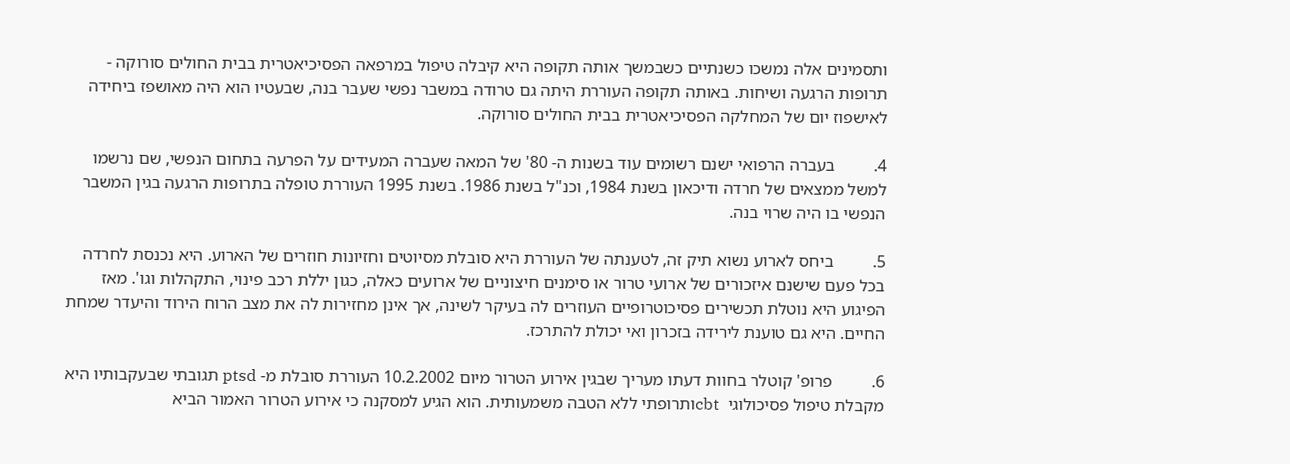ותסמינים אלה נמשכו כשנתיים כשבמשך אותה תקופה היא קיבלה טיפול במרפאה הפסיכיאטרית בבית החולים סורוקה - תרופות הרגעה ושיחות. באותה תקופה העוררת היתה גם טרודה במשבר נפשי שעבר בנה, שבעטיו הוא היה מאושפז ביחידה לאישפוז יום של המחלקה הפסיכיאטרית בבית החולים סורוקה.

4.         בעברה הרפואי ישנם רשומים עוד בשנות ה- 80' של המאה שעברה המעידים על הפרעה בתחום הנפשי, שם נרשמו למשל ממצאים של חרדה ודיכאון בשנת 1984, וכנ"ל בשנת 1986. בשנת 1995 העוררת טופלה בתרופות הרגעה בגין המשבר הנפשי בו היה שרוי בנה.

5.         ביחס לארוע נשוא תיק זה, לטענתה של העוררת היא סובלת מסיוטים וחזיונות חוזרים של הארוע. היא נכנסת לחרדה בכל פעם שישנם איזכורים של ארועי טרור או סימנים חיצוניים של ארועים כאלה, כגון יללת רכב פינוי, התקהלות וגו'. מאז הפיגוע היא נוטלת תכשירים פסיכוטרופיים העוזרים לה בעיקר לשינה, אך אינן מחזירות לה את מצב הרוח הירוד והיעדר שמחת החיים. היא גם טוענת לירידה בזכרון ואי יכולת להתרכז.

6.         פרופ' קוטלר בחוות דעתו מעריך שבגין אירוע הטרור מיום 10.2.2002 העוררת סובלת מ- ptsd תגובתי שבעקבותיו היא מקבלת טיפול פסיכולוגי  cbtותרופתי ללא הטבה משמעותית. הוא הגיע למסקנה כי אירוע הטרור האמור הביא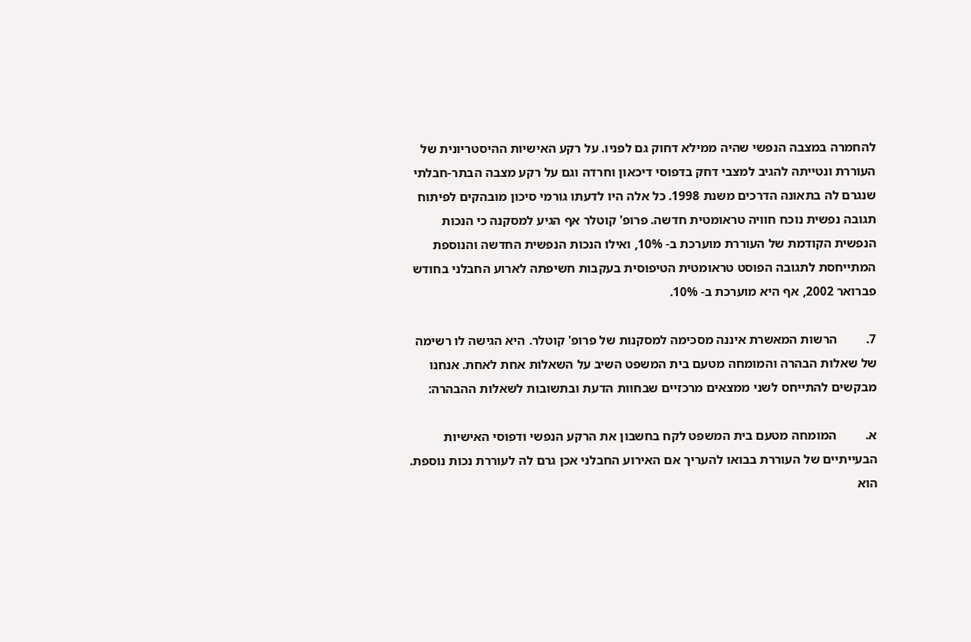להחמרה במצבה הנפשי שהיה ממילא דחוק גם לפניו. על רקע האישיות ההיסטריונית של העוררת ונטייתה להגיב למצבי דחק בדפוסי דיכאון וחרדה וגם על רקע מצבה הבתר-חבלתי שנגרם לה בתאונה הדרכים משנת 1998. כל אלה היו לדעתו גורמי סיכון מובהקים לפיתוח תגובה נפשית נוכח חוויה טראומטית חדשה. פרופ' קוטלר אף הגיע למסקנה כי הנכות הנפשית הקודמת של העוררת מוערכת ב- 10%, ואילו הנכות הנפשית החדשה והנוספת המתייחסת לתגובה הפוסט טראומטית הטיפוסית בעקבות חשיפתה לארוע החבלני בחודש פברואר 2002, אף היא מוערכת ב- 10%.

7.         הרשות המאשרת איננה מסכימה למסקנות של פרופ' קוטלר. היא הגישה לו רשימה של שאלות הבהרה והמומחה מטעם בית המשפט השיב על השאלות אחת לאחת. אנחנו מבקשים להתייחס לשני ממצאים מרכזיים שבחוות הדעת ובתשובות לשאלות ההבהרה:

א.         המומחה מטעם בית המשפט לקח בחשבון את הרקע הנפשי ודפוסי האישיות הבעייתיים של העוררת בבואו להעריך אם האירוע החבלני אכן גרם לה לעוררת נכות נוספת. הוא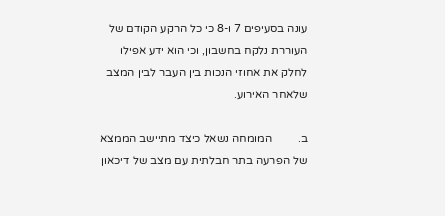עונה בסעיפים 7 ו-8 כי כל הרקע הקודם של העוררת נלקח בחשבון, וכי הוא ידע אפילו לחלק את אחוזי הנכות בין העבר לבין המצב שלאחר האירוע.

ב.         המומחה נשאל כיצד מתיישב הממצא של הפרעה בתר חבלתית עם מצב של דיכאון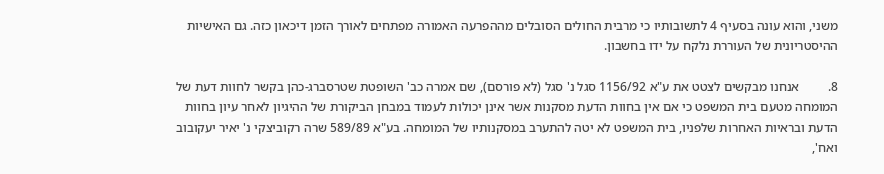משני, והוא עונה בסעיף 4 לתשובותיו כי מרבית החולים הסובלים מההפרעה האמורה מפתחים לאורך הזמן דיכאון כזה. גם האישיות ההיסטריונית של העוררת נלקח על ידו בחשבון.

8.         אנחנו מבקשים לצטט את ע"א 1156/92 סגל נ' סגל (לא פורסם), שם אמרה כב' השופטת שטרסברג-כהן בקשר לחוות דעת של המומחה מטעם בית המשפט כי אם אין בחוות הדעת מסקנות אשר אינן יכולות לעמוד במבחן הביקורת של ההיגיון לאחר עיון בחוות הדעת ובראיות האחרות שלפניו, בית המשפט לא יטה להתערב במסקנותיו של המומחה. בע"א 589/89 שרה רקוביצקי נ' יאיר יעקובוב ואח',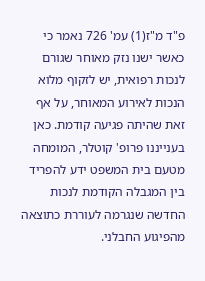פ"ד מ"ז(1) עמ' 726 נאמר כי כאשר ישנו נזק מאוחר שגורם לנכות רפואית, יש לזקוף מלוא הנכות לאירוע המאוחר, על אף זאת שהיתה פגיעה קודמת. כאן בענייננו פרופ' קוטלר, המומחה מטעם בית המשפט ידע להפריד בין המגבלה הקודמת לנכות החדשה שנגרמה לעוררת כתוצאה מהפיגוע החבלני.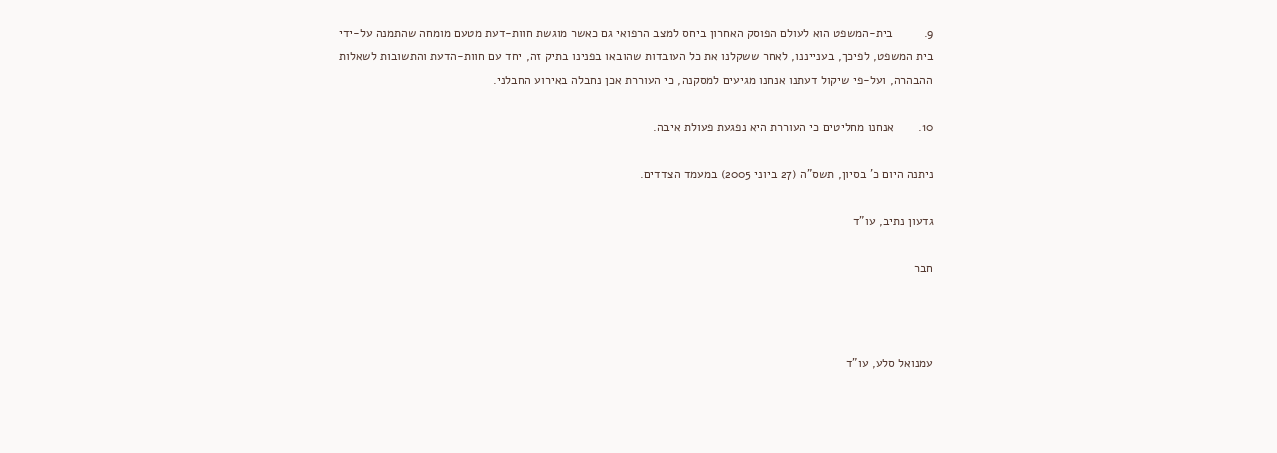9.         בית-המשפט הוא לעולם הפוסק האחרון ביחס למצב הרפואי גם כאשר מוגשת חוות-דעת מטעם מומחה שהתמנה על-ידי בית המשפט, לפיכך, בענייננו, לאחר ששקלנו את כל העובדות שהובאו בפנינו בתיק זה, יחד עם חוות-הדעת והתשובות לשאלות ההבהרה, ועל-פי שיקול דעתנו אנחנו מגיעים למסקנה, כי העוררת אכן נחבלה באירוע החבלני.

10.       אנחנו מחליטים כי העוררת היא נפגעת פעולת איבה.

ניתנה היום כ' בסיון, תשס"ה (27 ביוני 2005) במעמד הצדדים.

גדעון נתיב, עו"ד

חבר



עמנואל סלע, עו"ד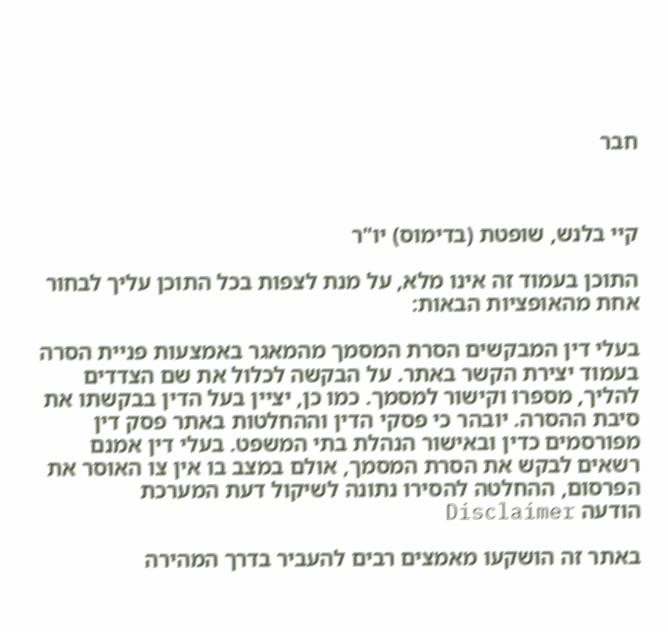חבר



קיי בלנש, שופטת (בדימוס) יו"ר

התוכן בעמוד זה אינו מלא, על מנת לצפות בכל התוכן עליך לבחור אחת מהאופציות הבאות:

בעלי דין המבקשים הסרת המסמך מהמאגר באמצעות פניית הסרה בעמוד יצירת הקשר באתר. על הבקשה לכלול את שם הצדדים להליך, מספרו וקישור למסמך. כמו כן, יציין בעל הדין בבקשתו את סיבת ההסרה. יובהר כי פסקי הדין וההחלטות באתר פסק דין מפורסמים כדין ובאישור הנהלת בתי המשפט. בעלי דין אמנם רשאים לבקש את הסרת המסמך, אולם במצב בו אין צו האוסר את הפרסום, ההחלטה להסירו נתונה לשיקול דעת המערכת
הודעה Disclaimer

באתר זה הושקעו מאמצים רבים להעביר בדרך המהירה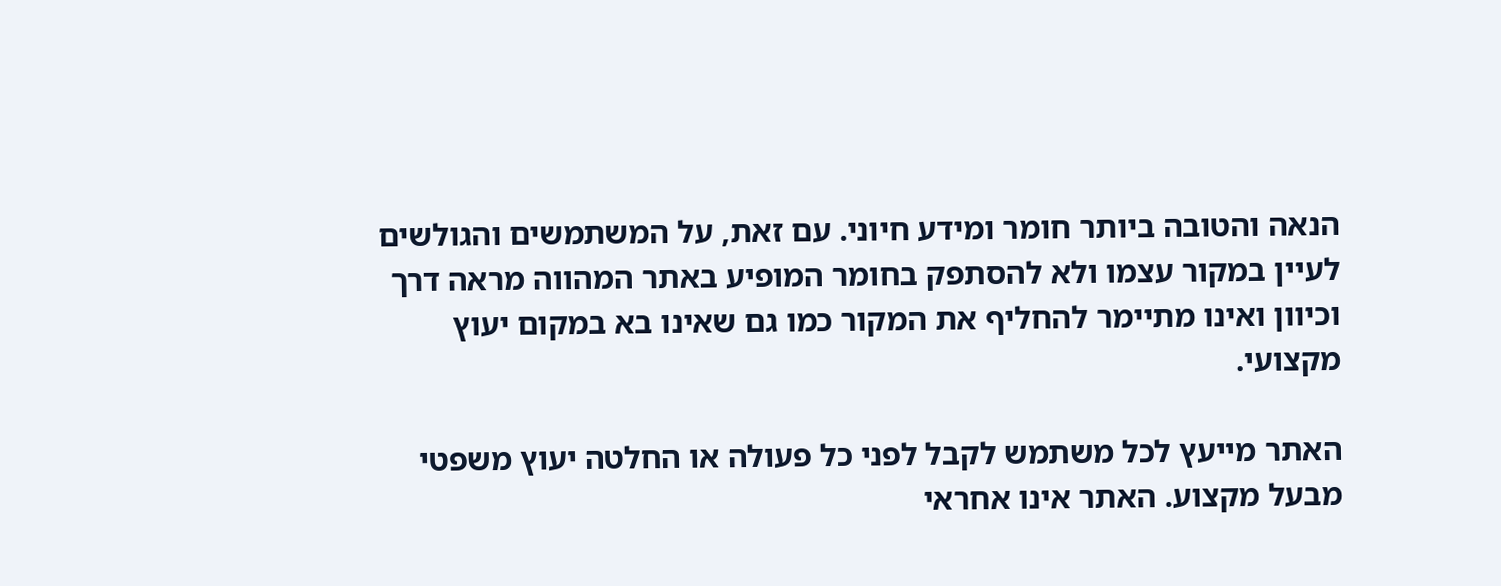הנאה והטובה ביותר חומר ומידע חיוני. עם זאת, על המשתמשים והגולשים לעיין במקור עצמו ולא להסתפק בחומר המופיע באתר המהווה מראה דרך וכיוון ואינו מתיימר להחליף את המקור כמו גם שאינו בא במקום יעוץ מקצועי.

האתר מייעץ לכל משתמש לקבל לפני כל פעולה או החלטה יעוץ משפטי מבעל מקצוע. האתר אינו אחראי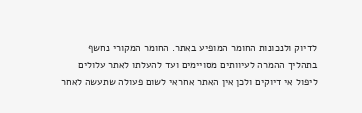לדיוק ולנכונות החומר המופיע באתר. החומר המקורי נחשף בתהליך ההמרה לעיוותים מסויימים ועד להעלתו לאתר עלולים ליפול אי דיוקים ולכן אין האתר אחראי לשום פעולה שתעשה לאחר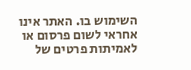השימוש בו. האתר אינו אחראי לשום פרסום או לאמיתות פרטים של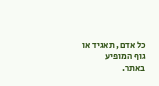כל אדם, תאגיד או גוף המופיע באתר.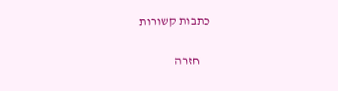כתבות קשורות

    חזרה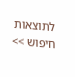לתוצאות חיפוש >>